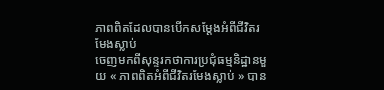ភាពពិតដែលបានបើកសម្ដែងអំពីជីវិតរមែងស្លាប់
ចេញមកពីសុន្ទរកថាការប្រជុំធម្មនិដ្ឋានមួយ « ភាពពិតអំពីជីវិតរមែងស្លាប់ » បាន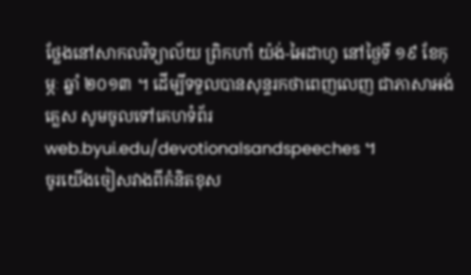ថ្លែងនៅសាកលវិទ្យាល័យ ព្រិកហាំ យ៉ង់-អៃដាហូ នៅថ្ងៃទី ១៩ ខែកុម្ភៈ ឆ្នាំ ២០១៣ ។ ដើម្បីទទួលបានសុន្ទរកថាពេញលេញ ជាភាសាអង់គ្លេស សូមចូលទៅគេហទំព័រ web.byui.edu/devotionalsandspeeches ។
ចូរយើងចៀសវាងពីគំនិតខុស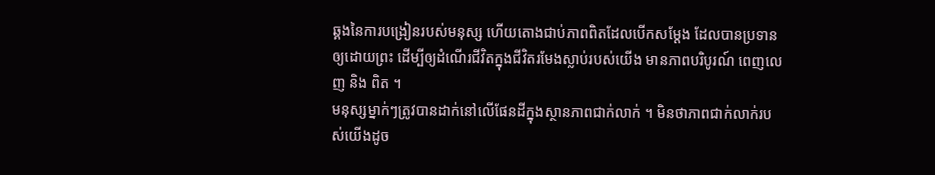ឆ្គងនៃការបង្រៀនរបស់មនុស្ស ហើយតោងជាប់ភាពពិតដែលបើកសម្ដែង ដែលបានប្រទានឲ្យដោយព្រះ ដើម្បីឲ្យដំណើរជីវិតក្នុងជីវិតរមែងស្លាប់របស់យើង មានភាពបរិបូរណ៍ ពេញលេញ និង ពិត ។
មនុស្សម្នាក់ៗត្រូវបានដាក់នៅលើផែនដីក្នុងស្ថានភាពជាក់លាក់ ។ មិនថាភាពជាក់លាក់របស់យើងដូច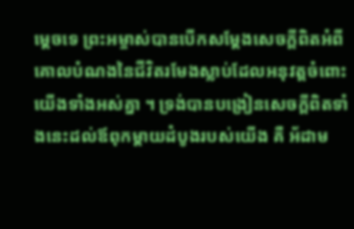ម្ដេចទេ ព្រះអម្ចាស់បានបើកសម្ដែងសេចក្ដីពិតអំពីគោលបំណងនៃជីវិតរមែងស្លាប់ដែលអនុវត្តចំពោះយើងទាំងអស់គ្នា ។ ទ្រង់បានបង្រៀនសេចក្ដីពិតទាំងនេះដល់ឪពុកម្ដាយដំបូងរបស់យើង គឺ អ័ដាម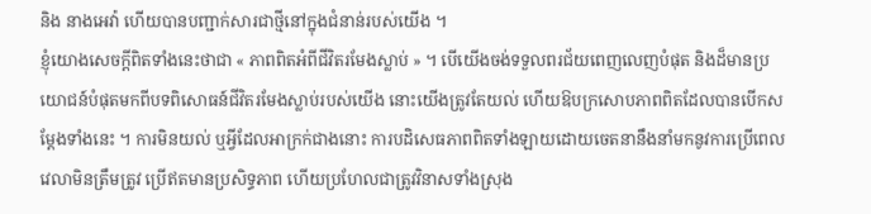និង នាងអេវ៉ា ហើយបានបញ្ជាក់សារជាថ្មីនៅក្នុងជំនាន់របស់យើង ។
ខ្ញុំយោងសេចក្ដីពិតទាំងនេះថាជា « ភាពពិតអំពីជីវិតរមែងស្លាប់ » ។ បើយើងចង់ទទួលពរជ័យពេញលេញបំផុត និងដ៏មានប្រយោជន៍បំផុតមកពីបទពិសោធន៍ជីវិតរមែងស្លាប់របស់យើង នោះយើងត្រូវតែយល់ ហើយឱបក្រសោបភាពពិតដែលបានបើកសម្ដែងទាំងនេះ ។ ការមិនយល់ ឬអ្វីដែលអាក្រក់ជាងនោះ ការបដិសេធភាពពិតទាំងឡាយដោយចេតនានឹងនាំមកនូវការប្រើពេលវេលាមិនត្រឹមត្រូវ ប្រើឥតមានប្រសិទ្ធភាព ហើយប្រហែលជាត្រូវវិនាសទាំងស្រុង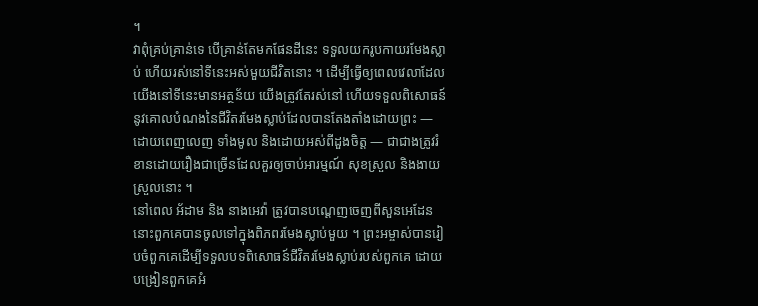។
វាពុំគ្រប់គ្រាន់ទេ បើគ្រាន់តែមកផែនដីនេះ ទទួលយករូបកាយរមែងស្លាប់ ហើយរស់នៅទីនេះអស់មួយជីវិតនោះ ។ ដើម្បីធ្វើឲ្យពេលវេលាដែលយើងនៅទីនេះមានអត្ថន័យ យើងត្រូវតែរស់នៅ ហើយទទួលពិសោធន៍នូវគោលបំណងនៃជីវិតរមែងស្លាប់ដែលបានតែងតាំងដោយព្រះ — ដោយពេញលេញ ទាំងមូល និងដោយអស់ពីដួងចិត្ត — ជាជាងត្រូវរំខានដោយរឿងជាច្រើនដែលគួរឲ្យចាប់អារម្មណ៍ សុខស្រួល និងងាយស្រួលនោះ ។
នៅពេល អ័ដាម និង នាងអេវ៉ា ត្រូវបានបណ្ដេញចេញពីសួនអេដែន នោះពួកគេបានចូលទៅក្នុងពិភពរមែងស្លាប់មួយ ។ ព្រះអម្ចាស់បានរៀបចំពួកគេដើម្បីទទួលបទពិសោធន៍ជីវិតរមែងស្លាប់របស់ពួកគេ ដោយបង្រៀនពួកគេអំ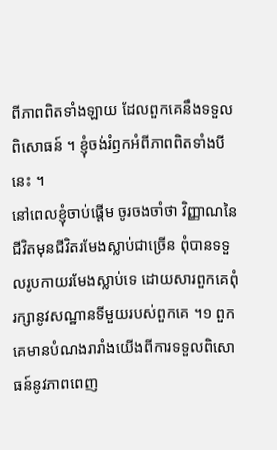ពីភាពពិតទាំងឡាយ ដែលពួកគេនឹងទទួលពិសោធន៍ ។ ខ្ញុំចង់រំឭកអំពីភាពពិតទាំងបីនេះ ។
នៅពេលខ្ញុំចាប់ផ្ដើម ចូរចងចាំថា វិញ្ញាណនៃជីវិតមុនជីវិតរមែងស្លាប់ជាច្រើន ពុំបានទទួលរូបកាយរមែងស្លាប់ទេ ដោយសារពួកគេពុំរក្សានូវសណ្ឋានទីមួយរបស់ពួកគេ ។១ ពួកគេមានបំណងរារាំងយើងពីការទទួលពិសោធន៍នូវភាពពេញ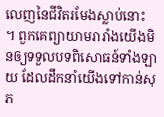លេញនៃជីវិតរមែងស្លាប់នោះ ។ ពួកគេព្យាយាមរារាំងយើងមិនឲ្យទទួលបទពិសោធន៍ទាំងឡាយ ដែលដឹកនាំយើងទៅកាន់សុភ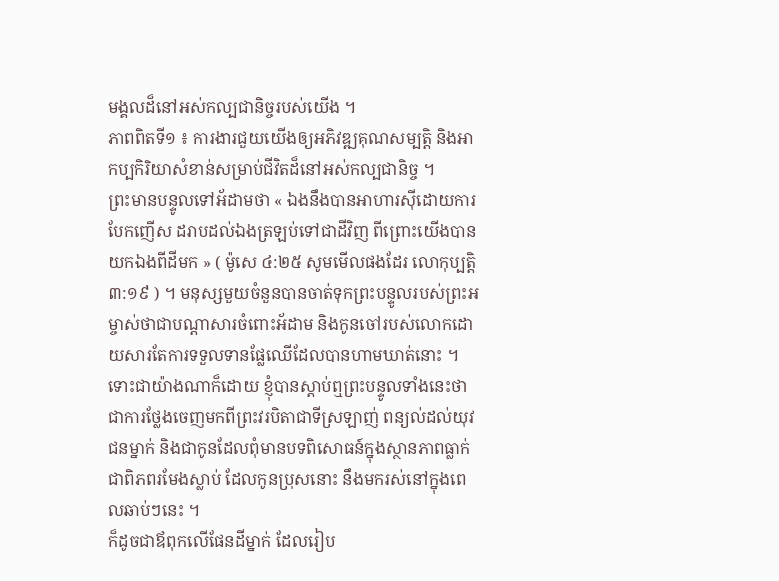មង្គលដ៏នៅអស់កល្បជានិច្ចរបស់យើង ។
ភាពពិតទី១ ៖ ការងារជួយយើងឲ្យអភិវឌ្ឍគុណសម្បត្តិ និងអាកប្បកិរិយាសំខាន់សម្រាប់ជីវិតដ៏នៅអស់កល្បជានិច្ច ។
ព្រះមានបន្ទូលទៅអ័ដាមថា « ឯងនឹងបានអាហារស៊ីដោយការបែកញើស ដរាបដល់ឯងត្រឡប់ទៅជាដីវិញ ពីព្រោះយើងបានយកឯងពីដីមក » ( ម៉ូសេ ៤:២៥ សូមមើលផងដែរ លោកុប្បត្តិ ៣:១៩ ) ។ មនុស្សមួយចំនួនបានចាត់ទុកព្រះបន្ទូលរបស់ព្រះអម្ចាស់ថាជាបណ្ដាសារចំពោះអ័ដាម និងកូនចៅរបស់លោកដោយសារតែការទទួលទានផ្លែឈើដែលបានហាមឃាត់នោះ ។ ទោះជាយ៉ាងណាក៏ដោយ ខ្ញុំបានស្ដាប់ឮព្រះបន្ទូលទាំងនេះថាជាការថ្លែងចេញមកពីព្រះវរបិតាជាទីស្រឡាញ់ ពន្យល់ដល់យុវជនម្នាក់ និងជាកូនដែលពុំមានបទពិសោធន៍ក្នុងស្ថានភាពធ្លាក់ ជាពិភពរមែងស្លាប់ ដែលកូនប្រុសនោះ នឹងមករស់នៅក្នុងពេលឆាប់ៗនេះ ។
ក៏ដូចជាឪពុកលើផែនដីម្នាក់ ដែលរៀប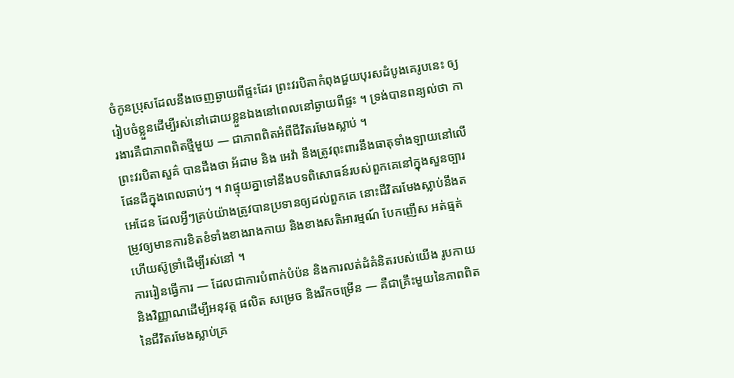ចំកូនប្រុសដែលនឹងចេញឆ្ងាយពីផ្ទះដែរ ព្រះវរបិតាកំពុងជួយបុរសដំបូងគេរូបនេះ ឲ្យរៀបចំខ្លួនដើម្បីរស់នៅដោយខ្លួនឯងនៅពេលនៅឆ្ងាយពីផ្ទះ ។ ទ្រង់បានពន្យល់ថា ការងារគឺជាភាពពិតថ្មីមួយ — ជាភាពពិតអំពីជីវិតរមែងស្លាប់ ។
ព្រះវរបិតាសួគ៌ បានដឹងថា អ័ដាម និង អេវ៉ា នឹងត្រូវពុះពារនឹងធាតុទាំងឡាយនៅលើផែនដីក្នុងពេលឆាប់ៗ ។ វាផ្ទុយគ្នាទៅនឹងបទពិសោធន៍របស់ពួកគេនៅក្នុងសួនច្បារអេដែន ដែលអ្វីៗគ្រប់យ៉ាងត្រូវបានប្រទានឲ្យដល់ពួកគេ នោះជីវិតរមែងស្លាប់នឹងតម្រូវឲ្យមានការខិតខំទាំងខាងរាងកាយ និងខាងសតិអារម្មណ៍ បែកញើស អត់ធ្មត់ ហើយស៊ូទ្រាំដើម្បីរស់នៅ ។
ការរៀនធ្វើការ — ដែលជាការបំពាក់បំប៉ន និងការលត់ដំគំនិតរបស់យើង រូបកាយ និងវិញ្ញាណដើម្បីអនុវត្ត ផលិត សម្រេច និងរីកចម្រើន — គឺជាគ្រឹះមួយនៃភាពពិតនៃជីវិតរមែងស្លាប់គ្រ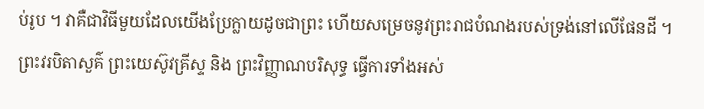ប់រូប ។ វាគឺជាវិធីមួយដែលយើងប្រែក្លាយដូចជាព្រះ ហើយសម្រេចនូវព្រះរាជបំណងរបស់ទ្រង់នៅលើផែនដី ។ ព្រះវរបិតាសួគ៌ ព្រះយេស៊ូវគ្រីស្ទ និង ព្រះវិញ្ញាណបរិសុទ្ធ ធ្វើការទាំងអស់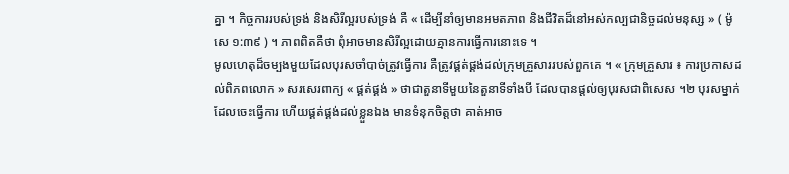គ្នា ។ កិច្ចការរបស់ទ្រង់ និងសិរីល្អរបស់ទ្រង់ គឺ « ដើម្បីនាំឲ្យមានអមតភាព និងជីវិតដ៏នៅអស់កល្បជានិច្ចដល់មនុស្ស » ( ម៉ូសេ ១:៣៩ ) ។ ភាពពិតគឺថា ពុំអាចមានសិរីល្អដោយគ្មានការធ្វើការនោះទេ ។
មូលហេតុដ៏ចម្បងមួយដែលបុរសចាំបាច់ត្រូវធ្វើការ គឺត្រូវផ្គត់ផ្គង់ដល់ក្រុមគ្រួសាររបស់ពួកគេ ។ « ក្រុមគ្រួសារ ៖ ការប្រកាសដល់ពិភពលោក » សរសេរពាក្យ « ផ្គត់ផ្គង់ » ថាជាតួនាទីមួយនៃតួនាទីទាំងបី ដែលបានផ្ដល់ឲ្យបុរសជាពិសេស ។២ បុរសម្នាក់ដែលចេះធ្វើការ ហើយផ្គត់ផ្គង់ដល់ខ្លួនឯង មានទំនុកចិត្តថា គាត់អាច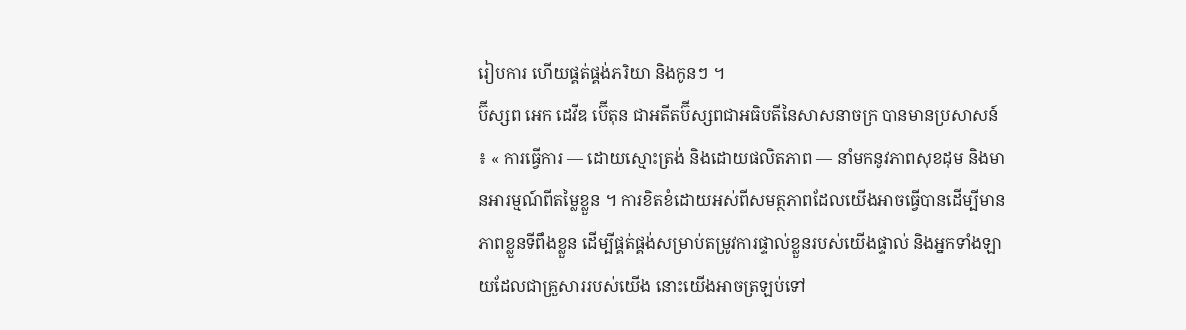រៀបការ ហើយផ្គត់ផ្គង់ភរិយា និងកូនៗ ។
ប៊ីស្សព អេក ដេវីឌ ប៊ើតុន ជាអតីតប៊ីស្សពជាអធិបតីនៃសាសនាចក្រ បានមានប្រសាសន៍ ៖ « ការធ្វើការ — ដោយស្មោះត្រង់ និងដោយផលិតភាព — នាំមកនូវភាពសុខដុម និងមានអារម្មណ៍ពីតម្លៃខ្លួន ។ ការខិតខំដោយអស់ពីសមត្ថភាពដែលយើងអាចធ្វើបានដើម្បីមានភាពខ្លួនទីពឹងខ្លួន ដើម្បីផ្គត់ផ្គង់សម្រាប់តម្រូវការផ្ទាល់ខ្លួនរបស់យើងផ្ទាល់ និងអ្នកទាំងឡាយដែលជាគ្រួសាររបស់យើង នោះយើងអាចត្រឡប់ទៅ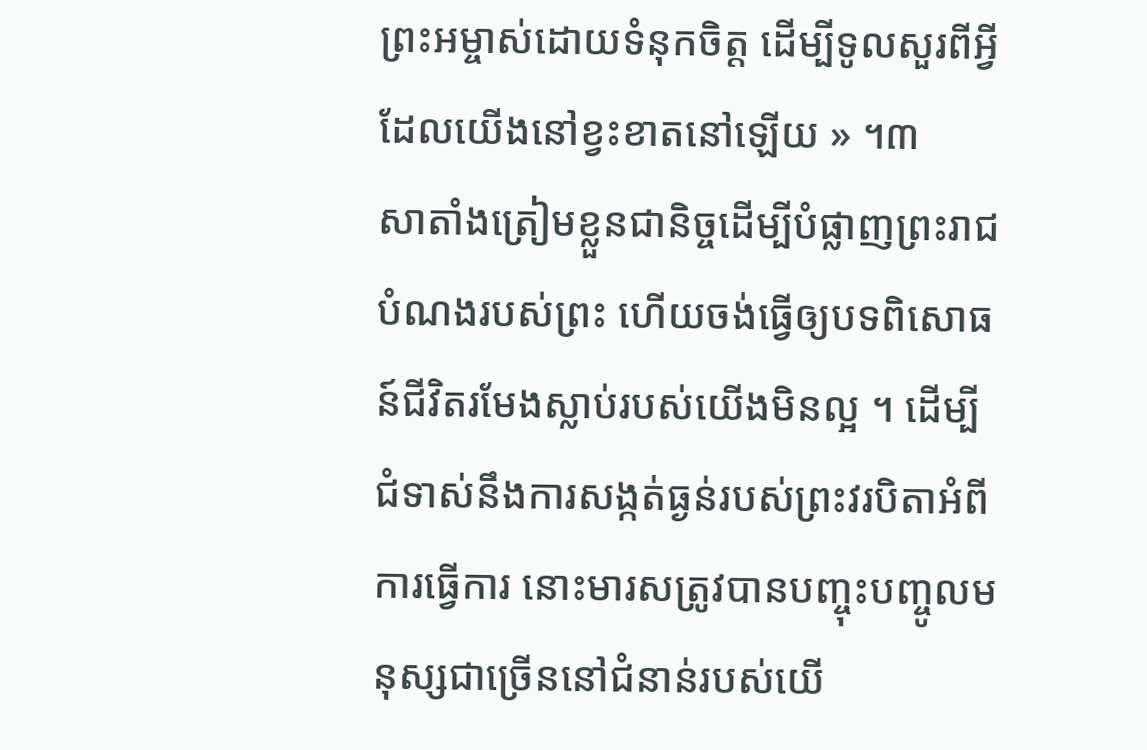ព្រះអម្ចាស់ដោយទំនុកចិត្ត ដើម្បីទូលសួរពីអ្វីដែលយើងនៅខ្វះខាតនៅឡើយ » ។៣
សាតាំងត្រៀមខ្លួនជានិច្ចដើម្បីបំផ្លាញព្រះរាជបំណងរបស់ព្រះ ហើយចង់ធ្វើឲ្យបទពិសោធន៍ជីវិតរមែងស្លាប់របស់យើងមិនល្អ ។ ដើម្បីជំទាស់នឹងការសង្កត់ធ្ងន់របស់ព្រះវរបិតាអំពីការធ្វើការ នោះមារសត្រូវបានបញ្ចុះបញ្ចូលមនុស្សជាច្រើននៅជំនាន់របស់យើ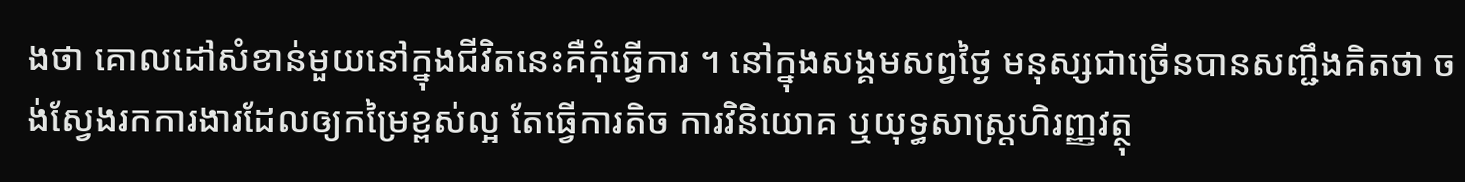ងថា គោលដៅសំខាន់មួយនៅក្នុងជីវិតនេះគឺកុំធ្វើការ ។ នៅក្នុងសង្គមសព្វថ្ងៃ មនុស្សជាច្រើនបានសញ្ជឹងគិតថា ចង់ស្វែងរកការងារដែលឲ្យកម្រៃខ្ពស់ល្អ តែធ្វើការតិច ការវិនិយោគ ឬយុទ្ធសាស្ត្រហិរញ្ញវត្ថុ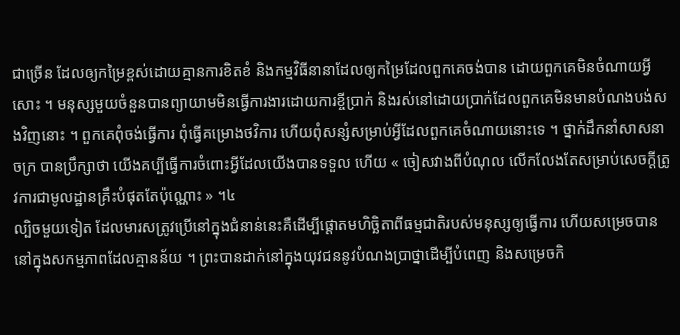ជាច្រើន ដែលឲ្យកម្រៃខ្ពស់ដោយគ្មានការខិតខំ និងកម្មវិធីនានាដែលឲ្យកម្រៃដែលពួកគេចង់បាន ដោយពួកគេមិនចំណាយអ្វីសោះ ។ មនុស្សមួយចំនួនបានព្យាយាមមិនធ្វើការងារដោយការខ្ចីប្រាក់ និងរស់នៅដោយប្រាក់ដែលពួកគេមិនមានបំណងបង់សងវិញនោះ ។ ពួកគេពុំចង់ធ្វើការ ពុំធ្វើគម្រោងថវិការ ហើយពុំសន្សំសម្រាប់អ្វីដែលពួកគេចំណាយនោះទេ ។ ថ្នាក់ដឹកនាំសាសនាចក្រ បានប្រឹក្សាថា យើងគប្បីធ្វើការចំពោះអ្វីដែលយើងបានទទួល ហើយ « ចៀសវាងពីបំណុល លើកលែងតែសម្រាប់សេចក្ដីត្រូវការជាមូលដ្ឋានគ្រឹះបំផុតតែប៉ុណ្ណោះ » ។៤
ល្បិចមួយទៀត ដែលមារសត្រូវប្រើនៅក្នុងជំនាន់នេះគឺដើម្បីផ្ដោតមហិច្ឆិតាពីធម្មជាតិរបស់មនុស្សឲ្យធ្វើការ ហើយសម្រេចបាននៅក្នុងសកម្មភាពដែលគ្មានន័យ ។ ព្រះបានដាក់នៅក្នុងយុវជននូវបំណងប្រាថ្នាដើម្បីបំពេញ និងសម្រេចកិ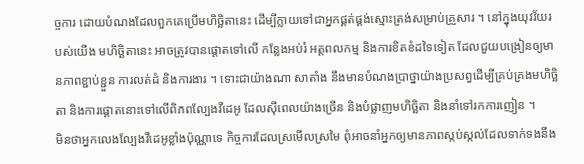ច្ចការ ដោយបំណងដែលពួកគេប្រើមហិច្ឆិតានេះ ដើម្បីក្លាយទៅជាអ្នកផ្គត់ផ្គង់ស្មោះត្រង់សម្រាប់គ្រួសារ ។ នៅក្នុងយុវវ័យរបស់យើង មហិច្ឆិតានេះ អាចត្រូវបានផ្ដោតទៅលើ កន្លែងអប់រំ អត្តពលកម្ម និងការខិតខំដទៃទៀត ដែលជួយបង្រៀនឲ្យមានភាពខ្ជាប់ខ្ជួន ការលត់ដំ និងការងារ ។ ទោះជាយ៉ាងណា សាតាំង នឹងមានបំណងប្រាថ្នាយ៉ាងប្រសព្វដើម្បីគ្រប់គ្រងមហិច្ឆិតា និងការផ្ដោតនោះទៅលើពិភពល្បែងវីដេអូ ដែលស៊ីពេលយ៉ាងច្រើន និងបំផ្លាញមហិច្ឆិតា និងនាំទៅរកការញៀន ។
មិនថាអ្នកលេងល្បែងវីដេអូខ្លាំងប៉ុណ្ណាទេ កិច្ចការដែលស្រមើលស្រមៃ ពុំអាចនាំអ្នកឲ្យមានភាពស្កប់ស្កល់ដែលទាក់ទងនឹង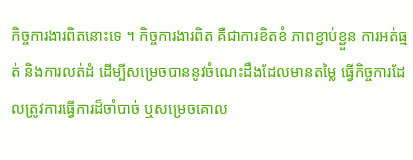កិច្ចការងារពិតនោះទេ ។ កិច្ចការងារពិត គឺជាការខិតខំ ភាពខ្ជាប់ខ្ជួន ការអត់ធ្មត់ និងការលត់ដំ ដើម្បីសម្រេចបាននូវចំណេះដឹងដែលមានតម្លៃ ធ្វើកិច្ចការដែលត្រូវការធ្វើការដ៏ចាំបាច់ ឬសម្រេចគោល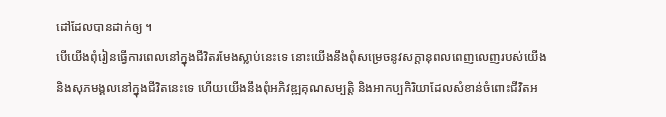ដៅដែលបានដាក់ឲ្យ ។
បើយើងពុំរៀនធ្វើការពេលនៅក្នុងជីវិតរមែងស្លាប់នេះទេ នោះយើងនឹងពុំសម្រេចនូវសក្ដានុពលពេញលេញរបស់យើង និងសុភមង្គលនៅក្នុងជីវិតនេះទេ ហើយយើងនឹងពុំអភិវឌ្ឍគុណសម្បត្តិ និងអាកប្បកិរិយាដែលសំខាន់ចំពោះជីវិតអ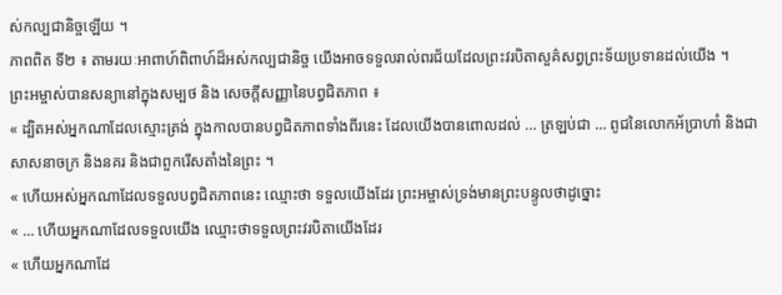ស់កល្បជានិច្ចឡើយ ។
ភាពពិត ទី២ ៖ តាមរយៈអាពាហ៍ពិពាហ៍ដ៏អស់កល្បជានិច្ច យើងអាចទទួលរាល់ពរជ័យដែលព្រះវរបិតាសួគ៌សព្វព្រះទ័យប្រទានដល់យើង ។
ព្រះអម្ចាស់បានសន្យានៅក្នុងសម្បថ និង សេចក្តីសញ្ញានៃបព្វជិតភាព ៖
« ដ្បិតអស់អ្នកណាដែលស្មោះត្រង់ ក្នុងកាលបានបព្វជិតភាពទាំងពីរនេះ ដែលយើងបានពោលដល់ … ត្រឡប់ជា … ពូជនៃលោកអ័ប្រាហាំ និងជាសាសនាចក្រ និងនគរ និងជាពួករើសតាំងនៃព្រះ ។
« ហើយអស់អ្នកណាដែលទទួលបព្វជិតភាពនេះ ឈ្មោះថា ទទួលយើងដែរ ព្រះអម្ចាស់ទ្រង់មានព្រះបន្ទូលថាដូច្នោះ
« … ហើយអ្នកណាដែលទទួលយើង ឈ្មោះថាទទួលព្រះវរបិតាយើងដែរ
« ហើយអ្នកណាដែ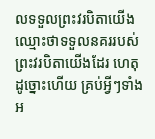លទទួលព្រះវរបិតាយើង ឈ្មោះថាទទួលនគររបស់ព្រះវរបិតាយើងដែរ ហេតុដូច្នោះហើយ គ្រប់អ្វីៗទាំងអ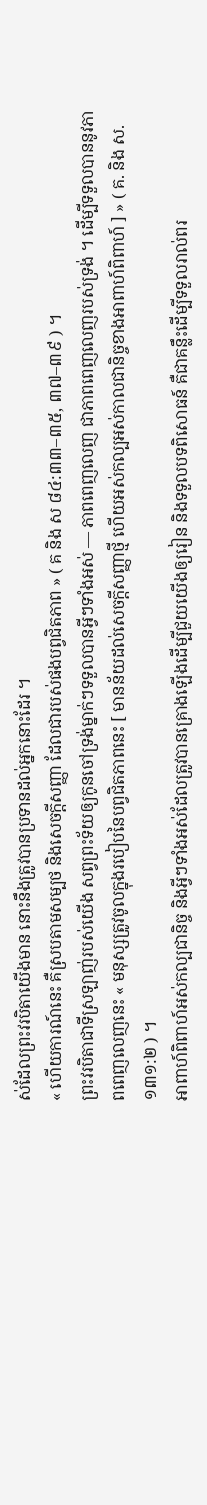ស់ដែលព្រះវរបិតាយើងមាន នោះនឹងត្រូវបានប្រទានដល់អ្នកនោះដែរ ។
« ហើយការណ៍នេះ គឺស្របតាមសម្បថ និងសេចក្ដីសញ្ញា ដែលជារបស់ផងបព្វជិតភាព » ( គ និង ស ៨៤:៣៣–៣៥, ៣៧–៣៩ ) ។
ព្រះវរបិតាជាទីស្រឡាញ់របស់យើង សព្វព្រះទ័យឲ្យកូនចៅទ្រង់ម្នាក់ៗទទួលបានអ្វីៗទាំងអស់ — ភាពពេញលេញ ជាភាពពេញលេញរបស់ទ្រង់ ។ ដើម្បីទទួលបាននូវភាពពេញលេញនេះ « មនុស្សត្រូវចូលក្នុងរបៀបនៃបព្វជិតភាពនេះ [ មានន័យដល់សេចក្ដីសញ្ញាថ្មី ហើយអស់កល្បអស់កាលជានិច្ចខាងអាពាហ៍ពិពាហ៍ ] » ( គ. និង ស. ១៣១:២ ) ។
អាពាហ៍ពិពាហ៍អស់កល្បជានិច្ច និងអ្វីៗទាំងអស់ដែលត្រូវបានគ្រោងឡើងដើម្បីជួយយើងឲ្យរៀន និងទទួលបទពិសោធន៍ គឺជាគន្លឹះដើម្បីទទួលរាល់ពរ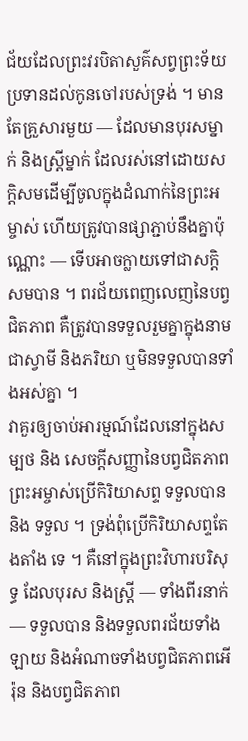ជ័យដែលព្រះវរបិតាសួគ៌សព្វព្រះទ័យប្រទានដល់កូនចៅរបស់ទ្រង់ ។ មានតែគ្រួសារមួយ — ដែលមានបុរសម្នាក់ និងស្ត្រីម្នាក់ ដែលរស់នៅដោយសក្ដិសមដើម្បីចូលក្នុងដំណាក់នៃព្រះអម្ចាស់ ហើយត្រូវបានផ្សាភ្ជាប់នឹងគ្នាប៉ុណ្ណោះ — ទើបអាចក្លាយទៅជាសក្ដិសមបាន ។ ពរជ័យពេញលេញនៃបព្វជិតភាព គឺត្រូវបានទទួលរួមគ្នាក្នុងនាមជាស្វាមី និងភរិយា ឬមិនទទួលបានទាំងអស់គ្នា ។
វាគួរឲ្យចាប់អារម្មណ៍ដែលនៅក្នុងសម្បថ និង សេចក្ដីសញ្ញានៃបព្វជិតភាព ព្រះអម្ចាស់ប្រើកិរិយាសព្ទ ទទួលបាន និង ទទួល ។ ទ្រង់ពុំប្រើកិរិយាសព្ទតែងតាំង ទេ ។ គឺនៅក្នុងព្រះវិហារបរិសុទ្ធ ដែលបុរស និងស្ត្រី — ទាំងពីរនាក់ — ទទួលបាន និងទទួលពរជ័យទាំងឡាយ និងអំណាចទាំងបព្វជិតភាពអើរ៉ុន និងបព្វជិតភាព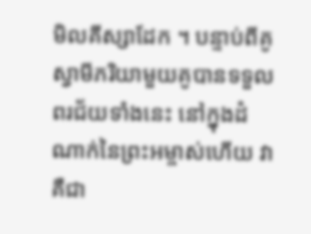មិលគីស្សាដែក ។ បន្ទាប់ពីគូស្វាមីភរិយាមួយគូបានទទួលពរជ័យទាំងនេះ នៅក្នុងដំណាក់នៃព្រះអម្ចាស់ហើយ វាគឺជា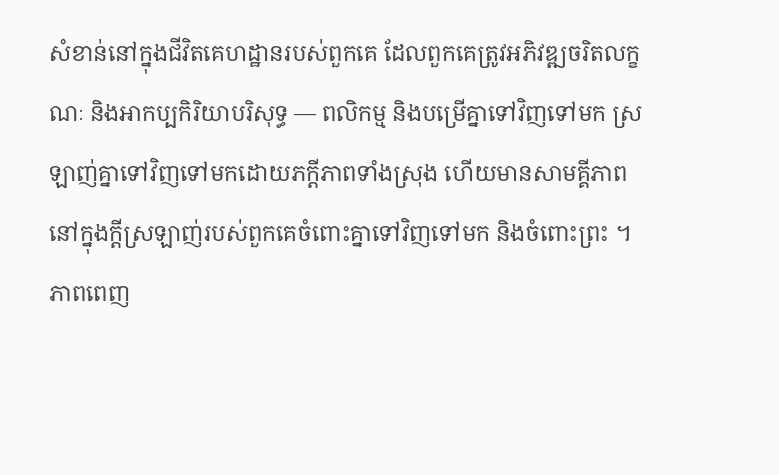សំខាន់នៅក្នុងជីវិតគេហដ្ឋានរបស់ពួកគេ ដែលពួកគេត្រូវអភិវឌ្ឍចរិតលក្ខណៈ និងអាកប្បកិរិយាបរិសុទ្ធ — ពលិកម្ម និងបម្រើគ្នាទៅវិញទៅមក ស្រឡាញ់គ្នាទៅវិញទៅមកដោយភក្ដីភាពទាំងស្រុង ហើយមានសាមគ្គីភាពនៅក្នុងក្ដីស្រឡាញ់របស់ពួកគេចំពោះគ្នាទៅវិញទៅមក និងចំពោះព្រះ ។
ភាពពេញ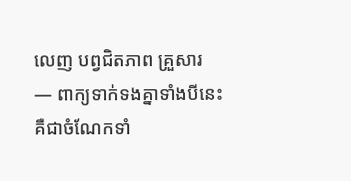លេញ បព្វជិតភាព គ្រួសារ — ពាក្យទាក់ទងគ្នាទាំងបីនេះគឺជាចំណែកទាំ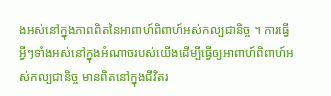ងអស់នៅក្នុងភាពពិតនៃអាពាហ៍ពិពាហ៍អស់កល្បជានិច្ច ។ ការធ្វើអ្វីៗទាំងអស់នៅក្នុងអំណាចរបស់យើងដើម្បីធ្វើឲ្យអាពាហ៍ពិពាហ៍អស់កល្បជានិច្ច មានពិតនៅក្នុងជីវិតរ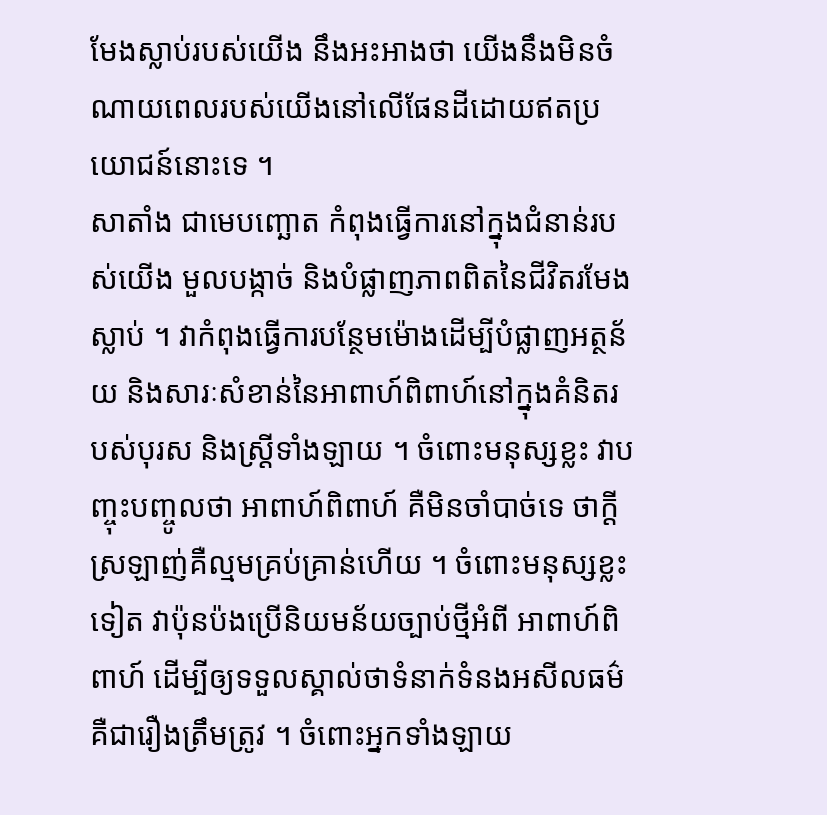មែងស្លាប់របស់យើង នឹងអះអាងថា យើងនឹងមិនចំណាយពេលរបស់យើងនៅលើផែនដីដោយឥតប្រយោជន៍នោះទេ ។
សាតាំង ជាមេបញ្ឆោត កំពុងធ្វើការនៅក្នុងជំនាន់របស់យើង មួលបង្កាច់ និងបំផ្លាញភាពពិតនៃជីវិតរមែងស្លាប់ ។ វាកំពុងធ្វើការបន្ថែមម៉ោងដើម្បីបំផ្លាញអត្ថន័យ និងសារៈសំខាន់នៃអាពាហ៍ពិពាហ៍នៅក្នុងគំនិតរបស់បុរស និងស្ត្រីទាំងឡាយ ។ ចំពោះមនុស្សខ្លះ វាបញ្ចុះបញ្ចូលថា អាពាហ៍ពិពាហ៍ គឺមិនចាំបាច់ទេ ថាក្ដីស្រឡាញ់គឺល្មមគ្រប់គ្រាន់ហើយ ។ ចំពោះមនុស្សខ្លះទៀត វាប៉ុនប៉ងប្រើនិយមន័យច្បាប់ថ្មីអំពី អាពាហ៍ពិពាហ៍ ដើម្បីឲ្យទទួលស្គាល់ថាទំនាក់ទំនងអសីលធម៌គឺជារឿងត្រឹមត្រូវ ។ ចំពោះអ្នកទាំងឡាយ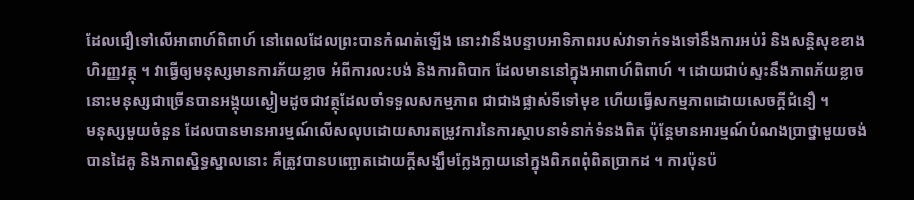ដែលជឿទៅលើអាពាហ៍ពិពាហ៍ នៅពេលដែលព្រះបានកំណត់ឡើង នោះវានឹងបន្ទាបអាទិភាពរបស់វាទាក់ទងទៅនឹងការអប់រំ និងសន្ដិសុខខាងហិរញ្ញវត្ថុ ។ វាធ្វើឲ្យមនុស្សមានការភ័យខ្លាច អំពីការលះបង់ និងការពិបាក ដែលមាននៅក្នុងអាពាហ៍ពិពាហ៍ ។ ដោយជាប់ស្ទះនឹងភាពភ័យខ្លាច នោះមនុស្សជាច្រើនបានអង្គុយស្ងៀមដូចជាវត្ថុដែលចាំទទួលសកម្មភាព ជាជាងផ្លាស់ទីទៅមុខ ហើយធ្វើសកម្មភាពដោយសេចក្ដីជំនឿ ។
មនុស្សមួយចំនួន ដែលបានមានអារម្មណ៍លើសលុបដោយសារតម្រូវការនៃការស្ថាបនាទំនាក់ទំនងពិត ប៉ុន្តែមានអារម្មណ៍បំណងប្រាថ្នាមួយចង់បានដៃគូ និងភាពស្និទ្ធស្នាលនោះ គឺត្រូវបានបញ្ឆោតដោយក្ដីសង្ឃឹមក្លែងក្លាយនៅក្នុងពិភពពុំពិតប្រាកដ ។ ការប៉ុនប៉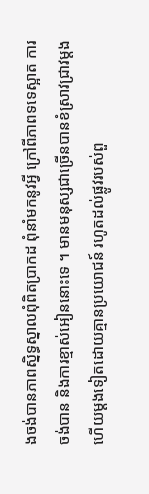ងចង់បានភាពស្និទ្ធស្នាលពុំពិតប្រាកដ ពុំនាំមកនូវអ្វី ក្រៅពីភាពទទេស្អាត ការចង់បាន និងការខ្មាស់អៀននោះទេ ។ មានមនុស្សជាច្រើនបានខំស្រាវជ្រាវម្ដងហើយម្ដងទៀតដោយគ្មានប្រយោជន៍ រហូតដល់ផ្លូវរបស់ពួ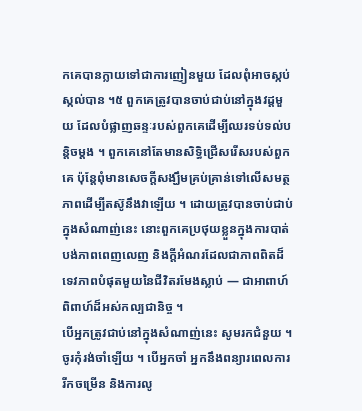កគេបានក្លាយទៅជាការញៀនមួយ ដែលពុំអាចស្កប់ស្កល់បាន ។៥ ពួកគេត្រូវបានចាប់ជាប់នៅក្នុងវដ្តមួយ ដែលបំផ្លាញឆន្ទៈរបស់ពួកគេដើម្បីឈរទប់ទល់បន្ដិចម្ដង ។ ពួកគេនៅតែមានសិទ្ធិជ្រើសរើសរបស់ពួកគេ ប៉ុន្តែពុំមានសេចក្ដីសង្ឃឹមគ្រប់គ្រាន់ទៅលើសមត្ថភាពដើម្បីតស៊ូនឹងវាឡើយ ។ ដោយត្រូវបានចាប់ជាប់ក្នុងសំណាញ់នេះ នោះពួកគេប្រថុយខ្លួនក្នុងការបាត់បង់ភាពពេញលេញ និងក្ដីអំណរដែលជាភាពពិតដ៏ទេវភាពបំផុតមួយនៃជីវិតរមែងស្លាប់ — ជាអាពាហ៍ពិពាហ៍ដ៏អស់កល្បជានិច្ច ។
បើអ្នកត្រូវជាប់នៅក្នុងសំណាញ់នេះ សូមរកជំនួយ ។ ចូរកុំរង់ចាំឡើយ ។ បើអ្នកចាំ អ្នកនឹងពន្យារពេលការរីកចម្រើន និងការលូ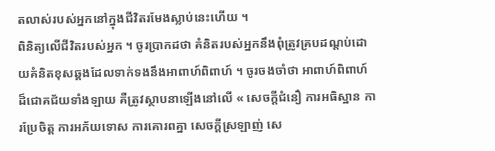តលាស់របស់អ្នកនៅក្នុងជីវិតរមែងស្លាប់នេះហើយ ។
ពិនិត្យលើជីវិតរបស់អ្នក ។ ចូរប្រាកដថា គំនិតរបស់អ្នកនឹងពុំត្រូវគ្របដណ្ដប់ដោយគំនិតខុសឆ្គងដែលទាក់ទងនឹងអាពាហ៍ពិពាហ៍ ។ ចូរចងចាំថា អាពាហ៍ពិពាហ៍ដ៏ជោគជ័យទាំងឡាយ គឺត្រូវស្ថាបនាឡើងនៅលើ « សេចក្តីជំនឿ ការអធិស្ឋាន ការប្រែចិត្ត ការអភ័យទោស ការគោរពគ្នា សេចក្តីស្រឡាញ់ សេ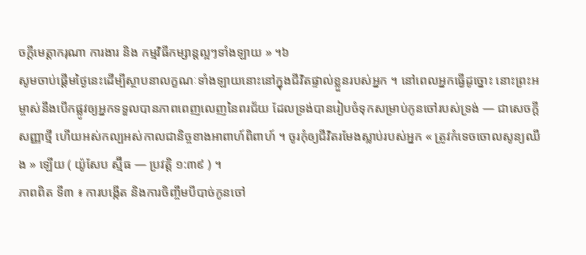ចក្តីមេត្តាករុណា ការងារ និង កម្មវិធីកម្សាន្តល្អៗទាំងឡាយ » ។៦
សូមចាប់ផ្ដើមថ្ងៃនេះដើម្បីស្ថាបនាលក្ខណៈទាំងឡាយនោះនៅក្នុងជីវិតផ្ទាល់ខ្លួនរបស់អ្នក ។ នៅពេលអ្នកធ្វើដូច្នោះ នោះព្រះអម្ចាស់នឹងបើកផ្លូវឲ្យអ្នកទទួលបានភាពពេញលេញនៃពរជ័យ ដែលទ្រង់បានរៀបចំទុកសម្រាប់កូនចៅរបស់ទ្រង់ — ជាសេចក្ដីសញ្ញាថ្មី ហើយអស់កល្បអស់កាលជានិច្ចខាងអាពាហ៍ពិពាហ៍ ។ ចូរកុំឲ្យជីវិតរមែងស្លាប់របស់អ្នក « ត្រូវកំទេចចោលសូន្យឈឹង » ឡើយ ( យ៉ូសែប ស្ម៊ីធ — ប្រវត្តិ ១:៣៩ ) ។
ភាពពិត ទី៣ ៖ ការបង្កើត និងការចិញ្ចឹមបីបាច់កូនចៅ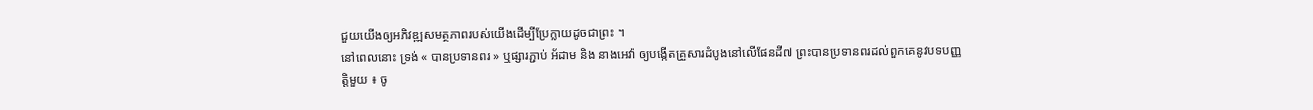ជួយយើងឲ្យអភិវឌ្ឍសមត្ថភាពរបស់យើងដើម្បីប្រែក្លាយដូចជាព្រះ ។
នៅពេលនោះ ទ្រង់ « បានប្រទានពរ » ឬផ្សារភ្ជាប់ អ័ដាម និង នាងអេវ៉ា ឲ្យបង្កើតគ្រួសារដំបូងនៅលើផែនដី៧ ព្រះបានប្រទានពរដល់ពួកគេនូវបទបញ្ញត្តិមួយ ៖ ចូ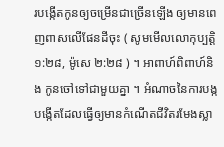របង្កើតកូនឲ្យចម្រើនជាច្រើនឡើង ឲ្យមានពេញពាសលើផែនដីចុះ ( សូមមើលលោកុប្បត្តិ ១:២៨, ម៉ូសេ ២:២៨ ) ។ អាពាហ៍ពិពាហ៍និង កូនចៅទៅជាមួយគ្នា ។ អំណាចនៃការបង្កបង្កើតដែលធ្វើឲ្យមានកំណើតជីវិតរមែងស្លា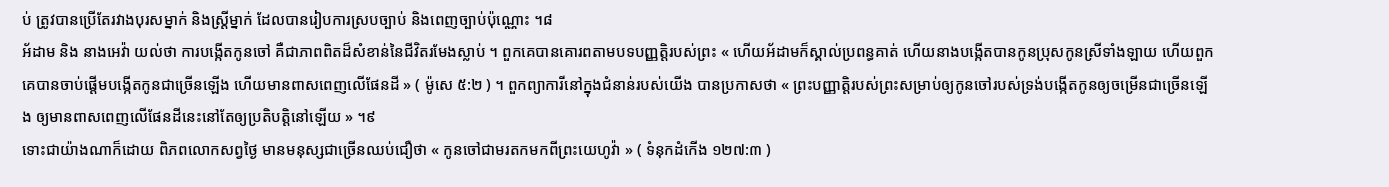ប់ ត្រូវបានប្រើតែរវាងបុរសម្នាក់ និងស្ត្រីម្នាក់ ដែលបានរៀបការស្របច្បាប់ និងពេញច្បាប់ប៉ុណ្ណោះ ។៨
អ័ដាម និង នាងអេវ៉ា យល់ថា ការបង្កើតកូនចៅ គឺជាភាពពិតដ៏សំខាន់នៃជីវិតរមែងស្លាប់ ។ ពួកគេបានគោរពតាមបទបញ្ញត្តិរបស់ព្រះ « ហើយអ័ដាមក៏ស្គាល់ប្រពន្ធគាត់ ហើយនាងបង្កើតបានកូនប្រុសកូនស្រីទាំងឡាយ ហើយពួកគេបានចាប់ផ្ដើមបង្កើតកូនជាច្រើនឡើង ហើយមានពាសពេញលើផែនដី » ( ម៉ូសេ ៥:២ ) ។ ពួកព្យាការីនៅក្នុងជំនាន់របស់យើង បានប្រកាសថា « ព្រះបញ្ញាត្តិរបស់ព្រះសម្រាប់ឲ្យកូនចៅរបស់ទ្រង់បង្កើតកូនឲ្យចម្រើនជាច្រើនឡើង ឲ្យមានពាសពេញលើផែនដីនេះនៅតែឲ្យប្រតិបត្តិនៅឡើយ » ។៩
ទោះជាយ៉ាងណាក៏ដោយ ពិភពលោកសព្វថ្ងៃ មានមនុស្សជាច្រើនឈប់ជឿថា « កូនចៅជាមរតកមកពីព្រះយេហូវ៉ា » ( ទំនុកដំកើង ១២៧:៣ )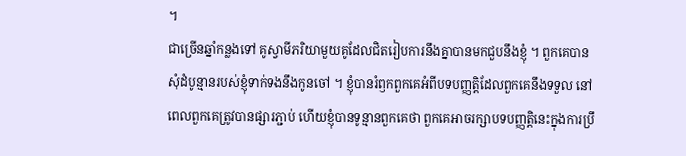។
ជាច្រើនឆ្នាំកន្លងទៅ គូស្វាមីភរិយាមួយគូដែលជិតរៀបការនឹងគ្នាបានមកជួបនឹងខ្ញុំ ។ ពួកគេបានសុំដំបូន្មានរបស់ខ្ញុំទាក់ទងនឹងកូនចៅ ។ ខ្ញុំបានរំឭកពួកគេអំពីបទបញ្ញត្តិដែលពួកគេនឹងទទួល នៅពេលពួកគេត្រូវបានផ្សារភ្ជាប់ ហើយខ្ញុំបានទូន្មានពួកគេថា ពួកគេអាចរក្សាបទបញ្ញត្តិនេះក្នុងការប្រឹ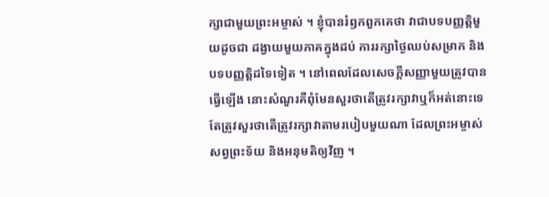ក្សាជាមួយព្រះអម្ចាស់ ។ ខ្ញុំបានរំឭកពួកគេថា វាជាបទបញ្ញត្តិមួយដូចជា ដង្វាយមួយភាគក្នុងដប់ ការរក្សាថ្ងៃឈប់សម្រាក និងបទបញ្ញត្តិដទៃទៀត ។ នៅពេលដែលសេចក្ដីសញ្ញាមួយត្រូវបានធ្វើឡើង នោះសំណួរគឺពុំមែនសួរថាតើត្រូវរក្សាវាឬក៏អត់នោះទេ តែត្រូវសួរថាតើត្រូវរក្សាវាតាមរបៀបមួយណា ដែលព្រះអម្ចាស់សព្វព្រះទ័យ និងអនុមតិឲ្យវិញ ។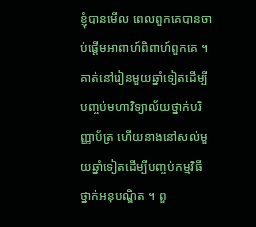ខ្ញុំបានមើល ពេលពួកគេបានចាប់ផ្ដើមអាពាហ៍ពិពាហ៍ពួកគេ ។ គាត់នៅរៀនមួយឆ្នាំទៀតដើម្បីបញ្ចប់មហាវិទ្យាល័យថ្នាក់បរិញ្ញាប័ត្រ ហើយនាងនៅសល់មួយឆ្នាំទៀតដើម្បីបញ្ចប់កម្មវិធីថ្នាក់អនុបណ្ឌិត ។ ពួ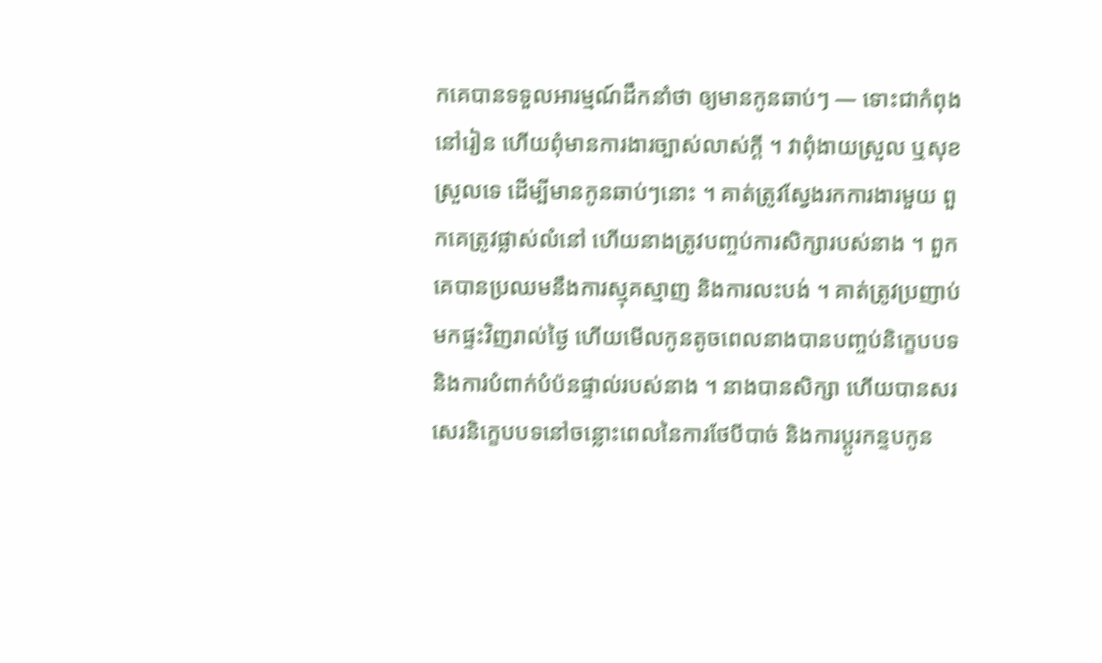កគេបានទទួលអារម្មណ៍ដឹកនាំថា ឲ្យមានកូនឆាប់ៗ — ទោះជាកំពុងនៅរៀន ហើយពុំមានការងារច្បាស់លាស់ក្ដី ។ វាពុំងាយស្រួល ឬសុខស្រួលទេ ដើម្បីមានកូនឆាប់ៗនោះ ។ គាត់ត្រូវស្វែងរកការងារមួយ ពួកគេត្រូវផ្លាស់លំនៅ ហើយនាងត្រូវបញ្ចប់ការសិក្សារបស់នាង ។ ពួកគេបានប្រឈមនឹងការស្មុគស្មាញ និងការលះបង់ ។ គាត់ត្រូវប្រញាប់មកផ្ទះវិញរាល់ថ្ងៃ ហើយមើលកូនតូចពេលនាងបានបញ្ចប់និក្ខេបបទ និងការបំពាក់បំប៉នផ្ទាល់របស់នាង ។ នាងបានសិក្សា ហើយបានសរសេរនិក្ខេបបទនៅចន្លោះពេលនៃការថែបីបាច់ និងការប្ដូរកន្ទបកូន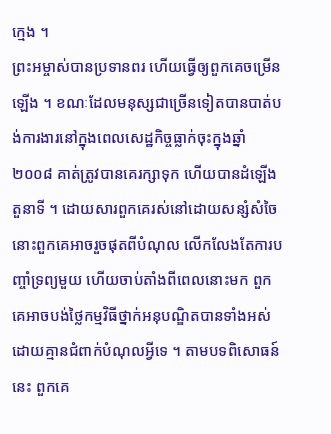ក្មេង ។
ព្រះអម្ចាស់បានប្រទានពរ ហើយធ្វើឲ្យពួកគេចម្រើនឡើង ។ ខណៈដែលមនុស្សជាច្រើនទៀតបានបាត់បង់ការងារនៅក្នុងពេលសេដ្ឋកិច្ចធ្លាក់ចុះក្នុងឆ្នាំ ២០០៨ គាត់ត្រូវបានគេរក្សាទុក ហើយបានដំឡើងតួនាទី ។ ដោយសារពួកគេរស់នៅដោយសន្សំសំចៃ នោះពួកគេអាចរួចផុតពីបំណុល លើកលែងតែការបញ្ចាំទ្រព្យមួយ ហើយចាប់តាំងពីពេលនោះមក ពួកគេអាចបង់ថ្លៃកម្មវិធីថ្នាក់អនុបណ្ឌិតបានទាំងអស់ដោយគ្មានជំពាក់បំណុលអ្វីទេ ។ តាមបទពិសោធន៍នេះ ពួកគេ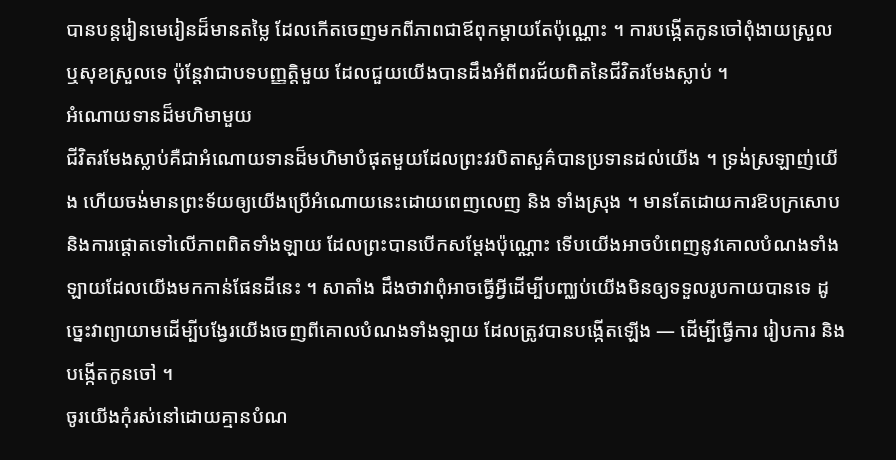បានបន្ដរៀនមេរៀនដ៏មានតម្លៃ ដែលកើតចេញមកពីភាពជាឪពុកម្ដាយតែប៉ុណ្ណោះ ។ ការបង្កើតកូនចៅពុំងាយស្រួល ឬសុខស្រួលទេ ប៉ុន្តែវាជាបទបញ្ញត្តិមួយ ដែលជួយយើងបានដឹងអំពីពរជ័យពិតនៃជីវិតរមែងស្លាប់ ។
អំណោយទានដ៏មហិមាមួយ
ជីវិតរមែងស្លាប់គឺជាអំណោយទានដ៏មហិមាបំផុតមួយដែលព្រះវរបិតាសួគ៌បានប្រទានដល់យើង ។ ទ្រង់ស្រឡាញ់យើង ហើយចង់មានព្រះទ័យឲ្យយើងប្រើអំណោយនេះដោយពេញលេញ និង ទាំងស្រុង ។ មានតែដោយការឱបក្រសោប និងការផ្ដោតទៅលើភាពពិតទាំងឡាយ ដែលព្រះបានបើកសម្ដែងប៉ុណ្ណោះ ទើបយើងអាចបំពេញនូវគោលបំណងទាំងឡាយដែលយើងមកកាន់ផែនដីនេះ ។ សាតាំង ដឹងថាវាពុំអាចធ្វើអ្វីដើម្បីបញ្ឈប់យើងមិនឲ្យទទួលរូបកាយបានទេ ដូច្នេះវាព្យាយាមដើម្បីបង្វែរយើងចេញពីគោលបំណងទាំងឡាយ ដែលត្រូវបានបង្កើតឡើង — ដើម្បីធ្វើការ រៀបការ និងបង្កើតកូនចៅ ។
ចូរយើងកុំរស់នៅដោយគ្មានបំណ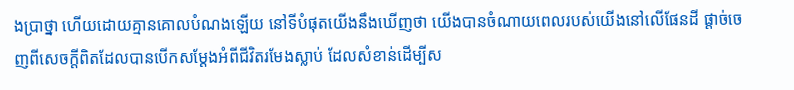ងប្រាថ្នា ហើយដោយគ្មានគោលបំណងឡើយ នៅទីបំផុតយើងនឹងឃើញថា យើងបានចំណាយពេលរបស់យើងនៅលើផែនដី ផ្ដាច់ចេញពីសេចក្ដីពិតដែលបានបើកសម្ដែងអំពីជីវិតរមែងស្លាប់ ដែលសំខាន់ដើម្បីស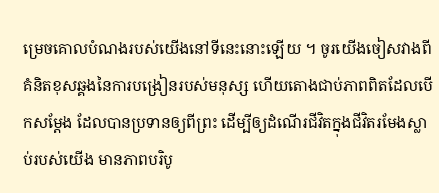ម្រេចគោលបំណងរបស់យើងនៅទីនេះនោះឡើយ ។ ចូរយើងចៀសវាងពីគំនិតខុសឆ្គងនៃការបង្រៀនរបស់មនុស្ស ហើយតោងជាប់ភាពពិតដែលបើកសម្ដែង ដែលបានប្រទានឲ្យពីព្រះ ដើម្បីឲ្យដំណើរជីវិតក្នុងជីវិតរមែងស្លាប់របស់យើង មានភាពបរិបូ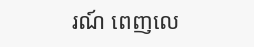រណ៍ ពេញលេ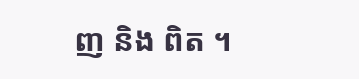ញ និង ពិត ។